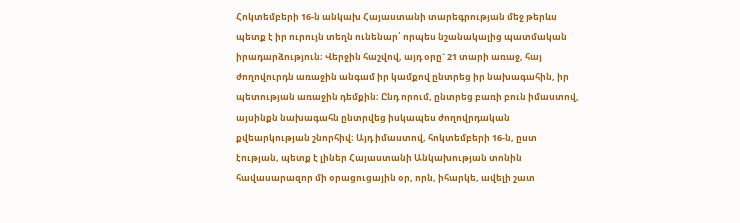Հոկտեմբերի 16-ն անկախ Հայաստանի տարեգրության մեջ թերևս պետք է իր ուրույն տեղն ունենար՝ որպես նշանակալից պատմական իրադարձություն։ Վերջին հաշվով, այդ օրը` 21 տարի առաջ, հայ ժողովուրդն առաջին անգամ իր կամքով ընտրեց իր նախագահին, իր պետության առաջին դեմքին։ Ընդ որում, ընտրեց բառի բուն իմաստով, այսինքն նախագահն ընտրվեց իսկապես ժողովրդական քվեարկության շնորհիվ։ Այդ իմաստով, հոկտեմբերի 16-ն, ըստ էության, պետք է լիներ Հայաստանի Անկախության տոնին հավասարազոր մի օրացուցային օր, որն, իհարկե, ավելի շատ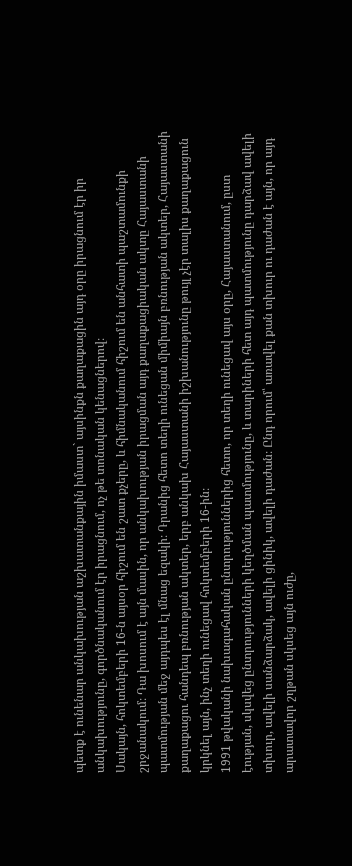պետք է ունենար անկախության աշխատանքային իմաստ` այսինքն քաղաքացին այդ օրը իրացնում էր իր անկախությունը, գործնականում էր իրացնում, ոչ թե տոնական կենացներով։
Սակայն, հոկտեմբերի 16-ն այսօր հիշում են շատ քչերը, և հիմնականում հիշում են անհատի պաշտամունքի շրջանակում։ Դա խոսում է այն մասին, որ անկախության իրացման այդ քաղաքացիական ակտը Հայաստանի պատմության մեջ այդպես էլ մնաց եզակի։ Դրանից հետո տեղի ունեցան միմիայն բռնության ակտեր, Հայաստանի քաղաքացու հանդեպ բռնության ակտեր, երբ անկախ Հայաստանի իշխանությունը թույլ չէր տալիս քաղաքացուն կրկնել այն, ինչ տեղի ունեցավ հոկտեմբերի 16-ին։
1991 թվականի նախագահական ընտրություններից հետո, որ տեղի ունեցավ այս օրը, Հայաստանում, ըստ էության, սկսվեց ընտրությունների կեղծման պատմությունը, և տարիների հետ այդ պատմությունը դարձավ ավելի տխուր, ավելի սանձարձակ, ավելի ցինիկ, ավելի դաժան։ Ընդ որում՝ առավել քան տխուր ու դաժան է այն, որ այդ արատավոր շղթան սկսեց այն ուժը,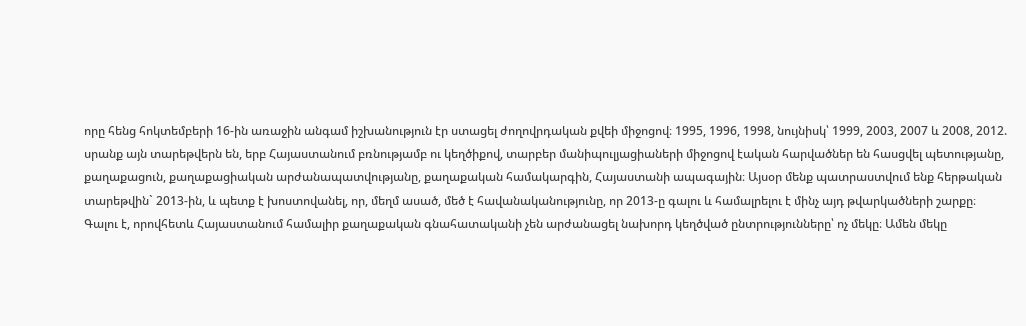որը հենց հոկտեմբերի 16-ին առաջին անգամ իշխանություն էր ստացել ժողովրդական քվեի միջոցով։ 1995, 1996, 1998, նույնիսկ՝ 1999, 2003, 2007 և 2008, 2012. սրանք այն տարեթվերն են, երբ Հայաստանում բռնությամբ ու կեղծիքով, տարբեր մանիպուլյացիաների միջոցով էական հարվածներ են հասցվել պետությանը, քաղաքացուն, քաղաքացիական արժանապատվությանը, քաղաքական համակարգին, Հայաստանի ապագային։ Այսօր մենք պատրաստվում ենք հերթական տարեթվին` 2013-ին, և պետք է խոստովանել, որ, մեղմ ասած, մեծ է հավանականությունը, որ 2013-ը գալու և համալրելու է մինչ այդ թվարկածների շարքը։ Գալու է, որովհետև Հայաստանում համալիր քաղաքական գնահատականի չեն արժանացել նախորդ կեղծված ընտրությունները՝ ոչ մեկը։ Ամեն մեկը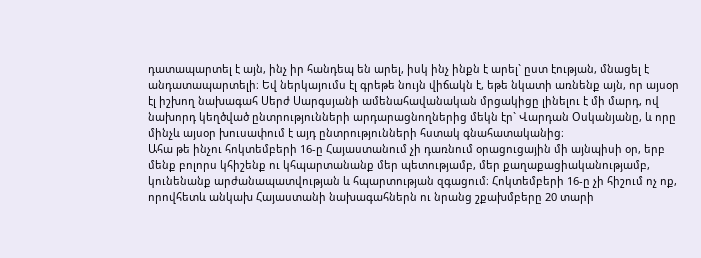դատապարտել է այն, ինչ իր հանդեպ են արել, իսկ ինչ ինքն է արել` ըստ էության, մնացել է անդատապարտելի։ Եվ ներկայումս էլ գրեթե նույն վիճակն է, եթե նկատի առնենք այն, որ այսօր էլ իշխող նախագահ Սերժ Սարգսյանի ամենահավանական մրցակիցը լինելու է մի մարդ, ով նախորդ կեղծված ընտրությունների արդարացնողներից մեկն էր` Վարդան Օսկանյանը, և որը մինչև այսօր խուսափում է այդ ընտրությունների հստակ գնահատականից։
Ահա թե ինչու հոկտեմբերի 16-ը Հայաստանում չի դառնում օրացուցային մի այնպիսի օր, երբ մենք բոլորս կհիշենք ու կհպարտանանք մեր պետությամբ, մեր քաղաքացիականությամբ, կունենանք արժանապատվության և հպարտության զգացում։ Հոկտեմբերի 16-ը չի հիշում ոչ ոք, որովհետև անկախ Հայաստանի նախագահներն ու նրանց շքախմբերը 20 տարի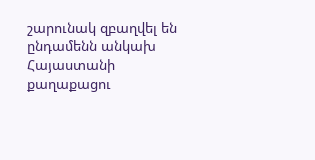շարունակ զբաղվել են ընդամենն անկախ Հայաստանի քաղաքացու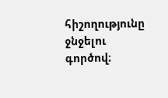հիշողությունը ջնջելու գործով։